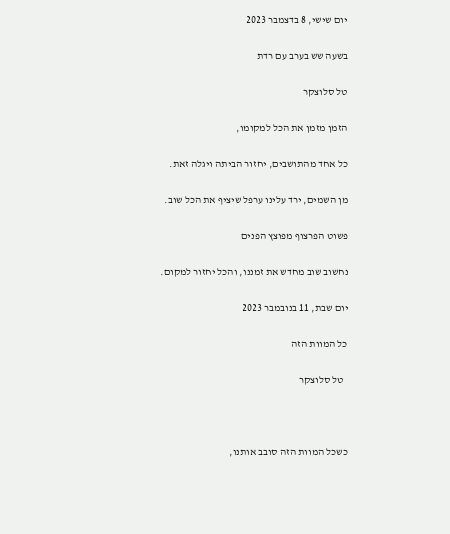יום שישי, 8 בדצמבר 2023

בשעה שש בערב עם רדת

טל סלוצקר

הזמן מזמן את הכל למקומו,

כל אחד מהתושבים, יחזור הביתה ויגלה זאת.

מן השמים, ירד עלינו ערפל שיציף את הכל שוב.

פשוט הפרצוף מפוצץ הפנים

נחשוב שוב מחדש את זמננו, והכל יחזור למקום.

יום שבת, 11 בנובמבר 2023

כל המוות הזה

  טל סלוצקר



כשכל המוות הזה סובב אותנו,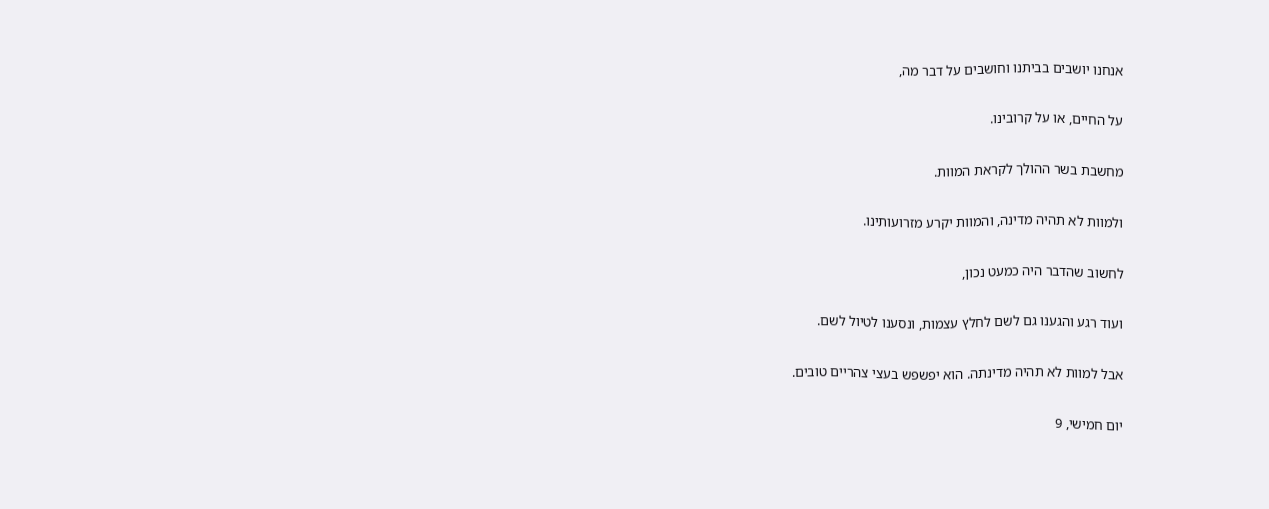אנחנו יושבים בביתנו וחושבים על דבר מה,

על החיים, או על קרובינו.

מחשבת בשר ההולך לקראת המוות.

ולמוות לא תהיה מדינה, והמוות יקרע מזרועותינו.

לחשוב שהדבר היה כמעט נכון,

ועוד רגע והגענו גם לשם לחלץ עצמות, ונסענו לטיול לשם.

אבל למוות לא תהיה מדינתה. הוא יפשפש בעצי צהריים טובים.

יום חמישי, 9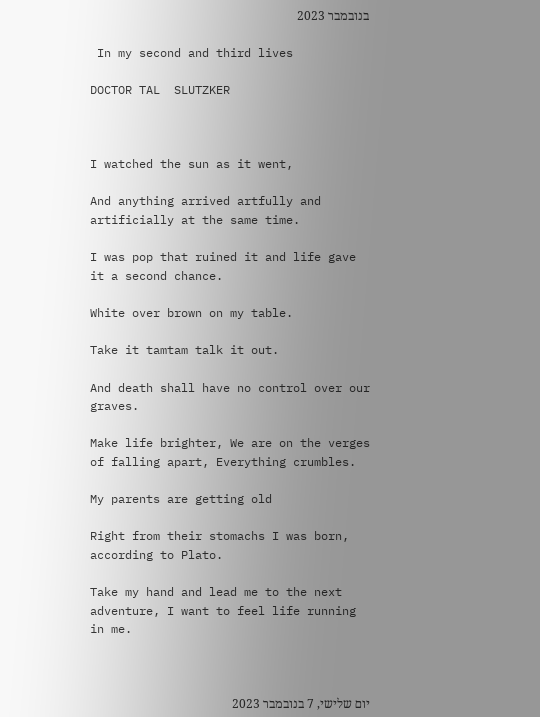בנובמבר 2023

 In my second and third lives

DOCTOR TAL  SLUTZKER



I watched the sun as it went,

And anything arrived artfully and artificially at the same time.

I was pop that ruined it and life gave it a second chance.

White over brown on my table.

Take it tamtam talk it out.

And death shall have no control over our graves.

Make life brighter, We are on the verges of falling apart, Everything crumbles.

My parents are getting old

Right from their stomachs I was born, according to Plato.

Take my hand and lead me to the next adventure, I want to feel life running in me.



יום שלישי, 7 בנובמבר 2023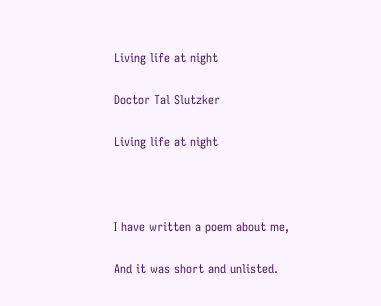Living life at night

Doctor Tal Slutzker

Living life at night



I have written a poem about me,

And it was short and unlisted.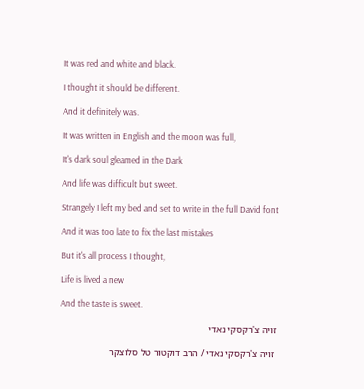It was red and white and black.

I thought it should be different.

And it definitely was.

It was written in English and the moon was full,

It's dark soul gleamed in the Dark

And life was difficult but sweet.

Strangely I left my bed and set to write in the full David font

And it was too late to fix the last mistakes

But it's all process I thought,

Life is lived a new

And the taste is sweet.

זויה צ'רקסקי נאדי

 זויה צ'רקסקי נאדי / הרב דוקטור טל סלוצקר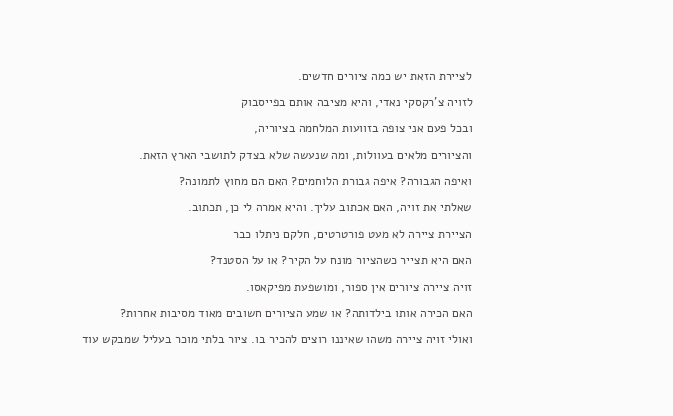לציירת הזאת יש כמה ציורים חדשים.

לזויה צ'רקסקי נאדי, והיא מציבה אותם בפייסבוק

ובכל פעם אני צופה בזוועות המלחמה בציוריה,

והציורים מלאים בעוולות, ומה שנעשה שלא בצדק לתושבי הארץ הזאת.

ואיפה הגבורה? איפה גבורת הלוחמים? האם הם מחוץ לתמונה?

שאלתי את זויה, האם אכתוב עליך. והיא אמרה לי כן, תכתוב.

הציירת ציירה לא מעט פורטרטים, חלקם ניתלו כבר

האם היא תצייר כשהציור מונח על הקיר? או על הסטנד?

זויה ציירה ציורים אין ספור, ומושפעת מפיקאסו.

האם הכירה אותו בילדותה? או שמע הציורים חשובים מאוד מסיבות אחרות?

ואולי זויה ציירה משהו שאיננו רוצים להכיר בו. ציור בלתי מוכר בעליל שמבקש עוד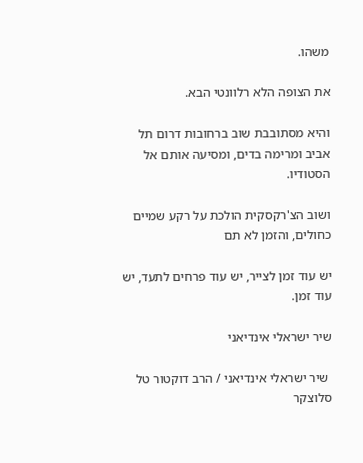משהו.

את הצופה הלא רלוונטי הבא.

והיא מסתובבת שוב ברחובות דרום תל אביב ומרימה בדים, ומסיעה אותם אל הסטודיו.

ושוב הצ'רקסקית הולכת על רקע שמיים כחולים, והזמן לא תם

יש עוד זמן לצייר, יש עוד פרחים לתעד, יש עוד זמן.

שיר ישראלי אינדיאני

 שיר ישראלי אינדיאני / הרב דוקטור טל סלוצקר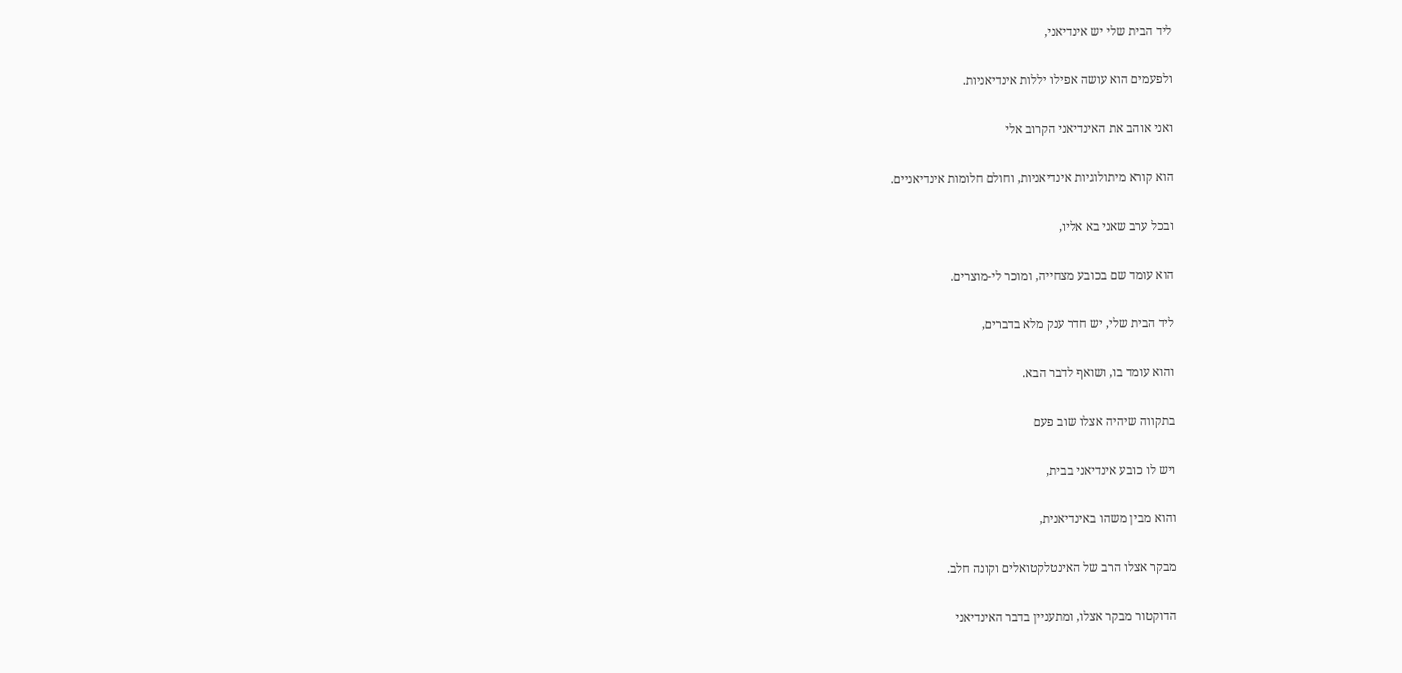ליד הבית שלי יש אינדיאני,

ולפעמים הוא עושה אפילו יללות אינדיאניות.

ואני אוהב את האינדיאני הקרוב אלי

הוא קורא מיתולוגיות אינדיאניות, וחולם חלומות אינדיאניים.

ובכל ערב שאני בא אליו,

הוא עומד שם בכובע מצחייה, ומוכר לי-מוצרים.

ליד הבית שלי, יש חדר ענק מלא בדברים,

והוא עומד בו, ושואף לדבר הבא.

בתקווה שיהיה אצלו שוב פעם

ויש לו כובע אינדיאני בבית,

והוא מבין משהו באינדיאנית,

מבקר אצלו הרב של האינטלקטואלים וקונה חלב.

הדוקטור מבקר אצלו, ומתעניין בדבר האינדיאני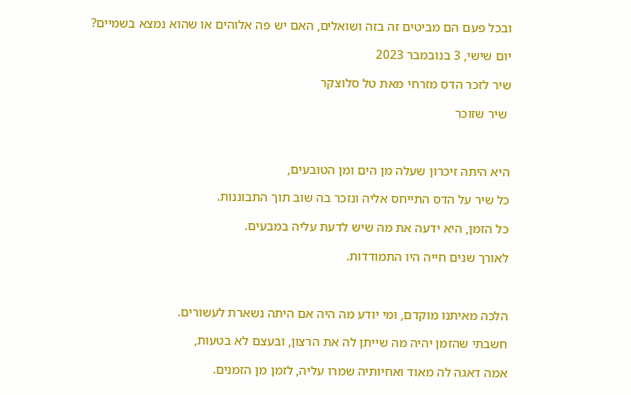ובכל פעם הם מביטים זה בזה ושואלים, האם יש פה אלוהים או שהוא נמצא בשמיים?

יום שישי, 3 בנובמבר 2023

שיר לזכר הדס מזרחי מאת טל סלוצקר

 שיר שזוכר



היא היתה זיכרון שעלה מן הים ומן הטובעים,

כל שיר על הדס התייחס אליה ונזכר בה שוב תוך התבוננות.

כל הזמן, היא ידעה את מה שיש לדעת עליה במבעים.

לאורך שנים חייה היו התמודדות.



הלכה מאיתנו מוקדם, ומי יודע מה היה אם היתה נשארת לעשורים.

חשבתי שהזמן יהיה מה שייתן לה את הרצון, ובעצם לא בטעות,

אמה דאגה לה מאוד ואחיותיה שמרו עליה, לזמן מן הזמנים.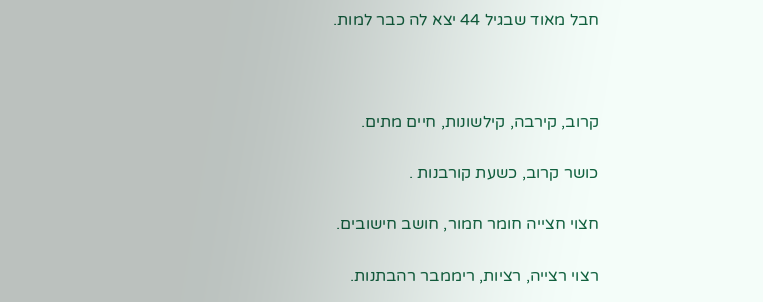חבל מאוד שבגיל 44 יצא לה כבר למות.



קרוב, קירבה, קילשונות, חיים מתים.

כושר קרוב, כשעת קורבנות .

חצוי חצייה חומר חמור, חושב חישובים.

רצוי רצייה, רציות, ריממבר רהבתנות.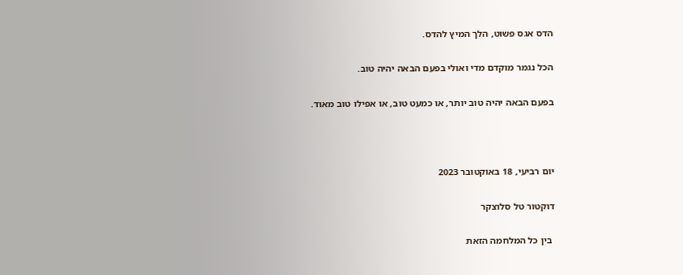הדס אגס פשוט, הלך המיץ להדס.

הכל נגמר מוקדם מדי ואולי בפעם הבאה יהיה טוב.

בפעם הבאה יהיה טוב יותר, או כמעט טוב, או אפילו טוב מאוד.



יום רביעי, 18 באוקטובר 2023

דוקטור טל סלוצקר

 בין כל המלחמה הזאת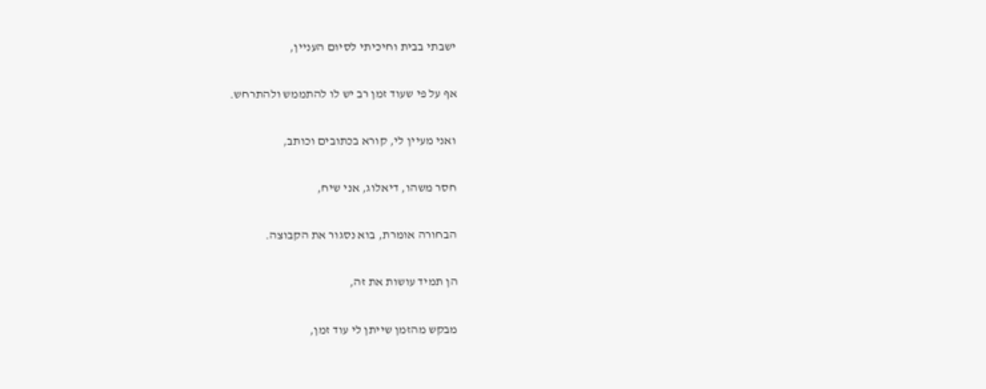ישבתי בבית וחיכיתי לסיום העניין,

אף על פי שעוד זמן רב יש לו להתממש ולהתרחש.

ואני מעיין לי, קורא בכתובים וכותב,

חסר משהו, דיאלוג, אני שיח,

הבחורה אומרת, בוא נסגור את הקבוצה.

הן תמיד עושות את זה,

מבקש מהזמן שייתן לי עוד זמן,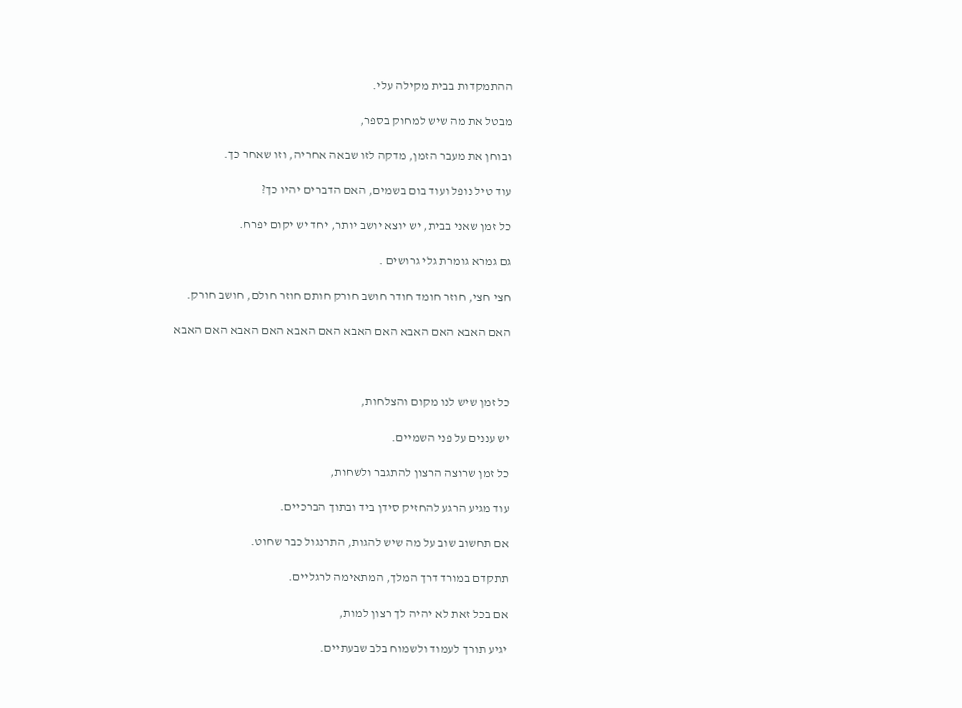ההתמקדות בבית מקילה עלי.

מבטל את מה שיש למחוק בספר,

ובוחן את מעבר הזמן, מדקה לזו שבאה אחריה, וזו שאחר כך.

עוד טיל נופל ועוד בום בשמים, האם הדברים יהיו כך?

כל זמן שאני בבית, יש יוצא יושב יותר, יחד יש יקום יפרח.

גם גמרא גומרת גלי גרושים .

חצי חצי, חוזר חומד חודר חושב חורק חותם חוזר חולם, חושב חורק.

האם האבא האם האבא האם האבא האם האבא האם האבא האם האבא



כל זמן שיש לנו מקום והצלחות,

יש עננים על פני השמיים.

כל זמן שרוצה הרצון להתגבר ולשחות,

עוד מגיע הרגע להחזיק סידן ביד ובתוך הברכיים.

אם תחשוב שוב על מה שיש להגות, התרנגול כבר שחוט.

תתקדם במורד דרך המלך, המתאימה לרגליים.

אם בכל זאת לא יהיה לך רצון למות,

יגיע תורך לעמוד ולשמוח בלב שבעתיים.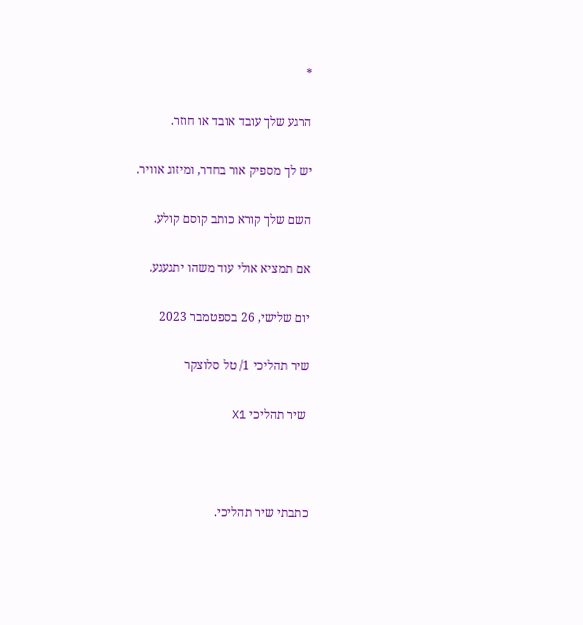*

הרגע שלך עובד אובד או חוזר.

יש לך מספיק אור בחדר, ומיזוג אוויר.

השם שלך קורא כותב קוסם קולע.

אם תמציא אולי עוד משהו יתגעגע.

יום שלישי, 26 בספטמבר 2023

שיר תהליכי 1/ טל סלוצקר

 שיר תהליכי X1



כתבתי שיר תהליכי.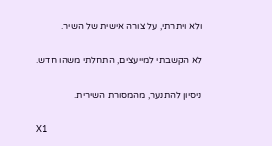ולא ויתרתי, על צורה אישית של השיר.

לא הקשבתי למייעצים, התחלתי משהו חדש.

ניסיון להתנער, מהמסורת השירית.

X1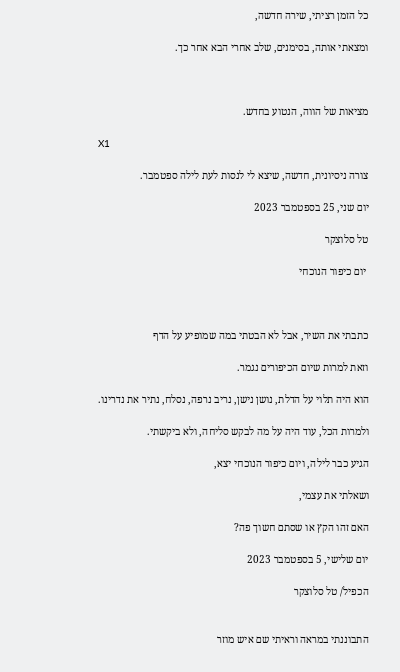כל הזמן רציתי, שירה חדשה,

ומצאתי אותה, בסימנים, שלב אחרי הבא אחר כך.



מציאות של הווה, הנטוע בחדש.

X1

צורה ניסיונית, חדשה, שיצא לי לנסות לעת לילה ספטמבר.

יום שני, 25 בספטמבר 2023

טל סלוצקר

 יום כיפור הנוכחי



כתבתי את השיר, אבל לא הבטתי במה שמופיע על הדף

וזאת למרות שיום הכיפורים נגמר.

הוא היה תלוי על הדלת, נושן נישן, נריב נרפה, נסלח, נתיר את נדרינו.

ולמרות הכל, עוד היה על מה לבקש סליחה, ולא ביקשתי.

הגיע כבר לילה, ויום כיפור הנוכחי יצא,

ושאלתי את עצמי,

האם זהו הקץ או שסתם חשוך פה?

יום שלישי, 5 בספטמבר 2023

הכפיל/ טל סלוצקר


התבוננתי במראה וראיתי שם איש מוזר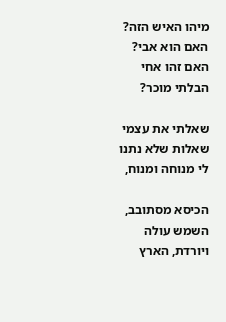מיהו האיש הזה? האם הוא אבי? האם זהו אחי הבלתי מוכר?

שאלתי את עצמי שאלות שלא נתנו לי מנוחה ומנוח,

הכיסא מסתובב, השמש עולה ויורדת, הארץ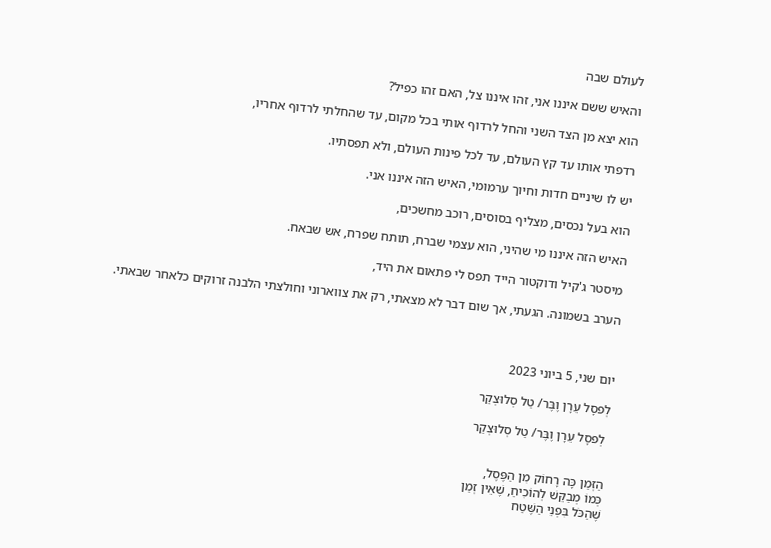לעולם שבה

והאיש ששם איננו אני, זהו איננו צל, האם זהו כפיל?

הוא יצא מן הצד השני והחל לרדוף אותי בכל מקום, עד שהחלתי לרדוף אחריו,

רדפתי אותו עד קץ העולם, עד לכל פינות העולם, ולא תפסתיו.

יש לו שיניים חדות וחיוך ערמומי, האיש הזה איננו אני.

הוא בעל נכסים, מצליף בסוסים, רוכב מחשכים,

האיש הזה איננו מי שהיני, הוא עצמי שברח, תותח שפרח, אש שבאח.

מיסטר ג'קיל ודוקטור הייד תפס לי פתאום את היד,

הערב בשמונה. הגעתי, אך שום דבר לא מצאתי, רק את צווארוני וחולצתי הלבנה זרוקים כלאחר שבאתי.



יום שני, 5 ביוני 2023

לְפסָל עֵרָן וֶבֶּר/ טַל סְלוּצְקַר

 לְפסָל עֵרָן וֶבֶּר/ טַל סְלוּצְקַר


הַזְּמַן כָּה רָחוֹק מִן הַפֶּסֶל,
כְּמוֹ מְבַקֵּשׁ לְהוֹכִיחַ, שֶׁאֵין זְמַן
שֶׁהַכֹּל בִּפְנֵי הַשֶּׁטַח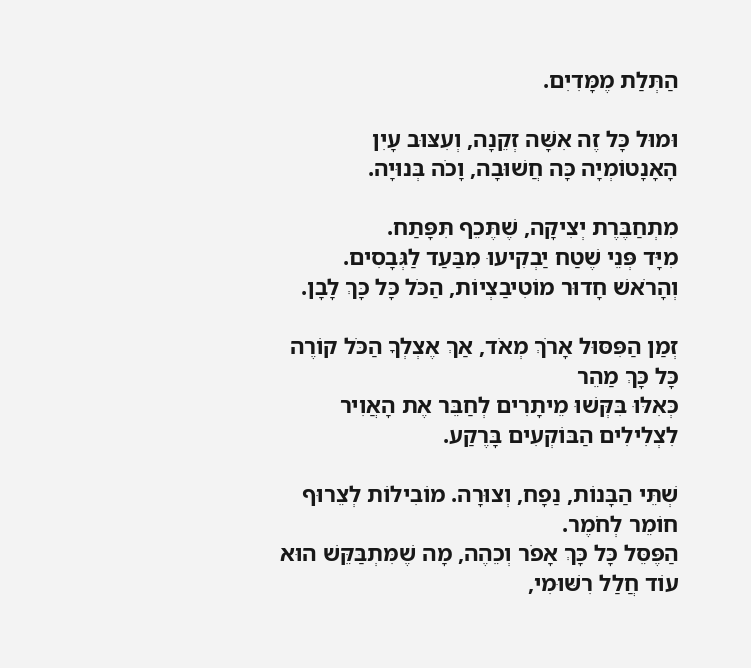הַתְּלַת מֶמָּדִיִם.

וּמוּל כָּל זֶה אִשָּׁה זְקֵנָה, וְעִצּוּב עָיִן
הָאָנָטוֹמְיָה כָּה חֲשׁוּבָה, וָכֹה בְּנוּיָה.

מִתְחַבֶּרֶת יְצִיקָה, שֶׁתֶּכֵף תִּפָּתַח.
מִיָּד פְּנֵי שֶׁטַח יַבְקִיעוּ מִבַּעַד לַגְּבָסִים.
וְהָרֹאשׁ חָדוּר מוֹטִיבַצְיוֹת, הַכֹּל כָּל כָּךְ לָבָן.

זְמַן הַפִּסּוּל אָרֹךְ מְאֹד, אַךְ אֶצְלְךָ הַכֹּל קוֹרֶה כָּל כָּךְ מַהֵר
כְּאִלּוּ בִּקְּשׁוּ מֵיתָרִים לְחַבֵּר אֶת הָאֲוִיר לִצְלִילִים הַבּוֹקְעִים בָּרֶקַע.

שְׁתֵּי הַבָּנוֹת, נַפָח, וְצוּרָה. מוֹבִילוֹת לְצֵרוּף חוֹמֵר לְחֹמֶר.
הַפֶּסֵּל כָּל כָּךְ אָפֹר וְכֵהֶה, מָה שֶׁמִּתְבַּקֵּשׁ הוּא עוֹד חֲלַל רִשּׁוּמִי,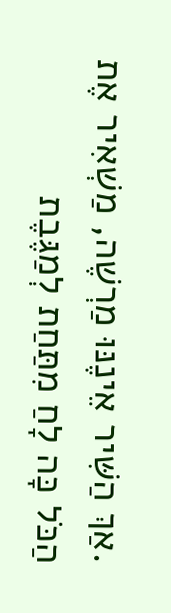.אַךְ הַשִּׁיר אֵינֶנּוּ מַרְשֶׁה, מַשְׁאִיר אֶת הַכֹּל כָּה לָחַ מִתַּחַת לְמַגֶּבֶת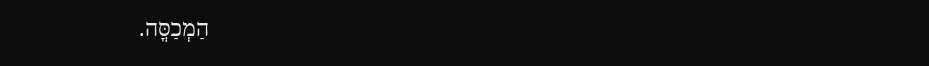הַמְכַסֳּה.